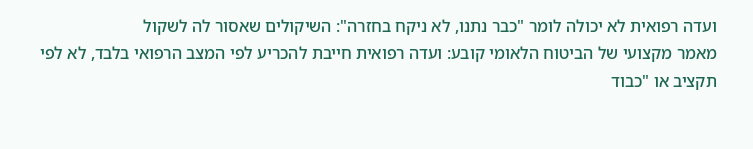ועדה רפואית לא יכולה לומר "כבר נתנו, לא ניקח בחזרה": השיקולים שאסור לה לשקול
מאמר מקצועי של הביטוח הלאומי קובע: ועדה רפואית חייבת להכריע לפי המצב הרפואי בלבד, לא לפי תקציב או "כבוד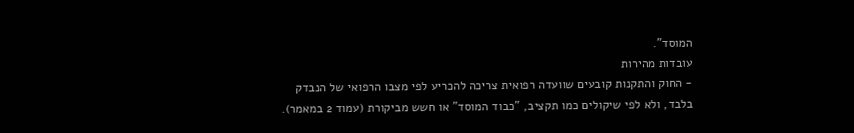המוסד".
עובדות מהירות
- החוק והתקנות קובעים שוועדה רפואית צריכה להכריע לפי מצבו הרפואי של הנבדק בלבד, ולא לפי שיקולים כמו תקציב, "כבוד המוסד" או חשש מביקורת (עמוד 2 במאמר).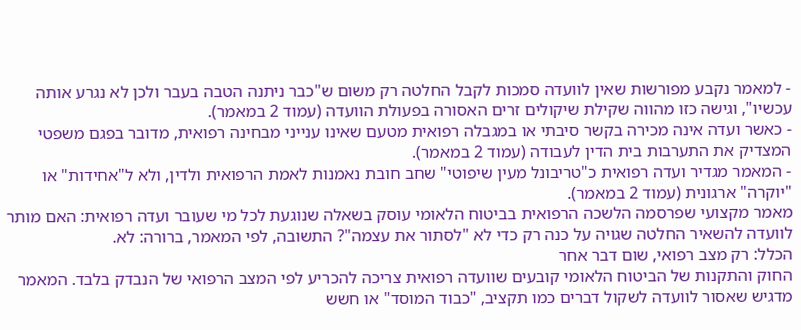- למאמר נקבע מפורשות שאין לוועדה סמכות לקבל החלטה רק משום ש"כבר ניתנה הטבה בעבר ולכן לא נגרע אותה עכשיו", וגישה כזו מהווה שקילת שיקולים זרים האסורה בפעולת הוועדה (עמוד 2 במאמר).
- כאשר ועדה אינה מכירה בקשר סיבתי או במגבלה רפואית מטעם שאינו ענייני מבחינה רפואית, מדובר בפגם משפטי המצדיק את התערבות בית הדין לעבודה (עמוד 2 במאמר).
- המאמר מגדיר ועדה רפואית כ"טריבונל מעין שיפוטי" שחב חובת נאמנות לאמת הרפואית ולדין, ולא ל"אחידות" או "יוקרה" ארגונית (עמוד 2 במאמר).
מאמר מקצועי שפרסמה הלשכה הרפואית בביטוח הלאומי עוסק בשאלה שנוגעת לכל מי שעובר ועדה רפואית: האם מותר לוועדה להשאיר החלטה שגויה על כנה רק כדי לא "לסתור את עצמה"? התשובה, לפי המאמר, ברורה: לא.
הכלל: רק מצב רפואי, שום דבר אחר
החוק והתקנות של הביטוח הלאומי קובעים שוועדה רפואית צריכה להכריע לפי המצב הרפואי של הנבדק בלבד. המאמר מדגיש שאסור לוועדה לשקול דברים כמו תקציב, "כבוד המוסד" או חשש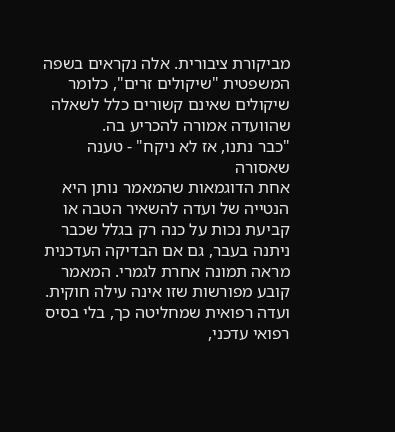מביקורת ציבורית. אלה נקראים בשפה המשפטית "שיקולים זרים", כלומר שיקולים שאינם קשורים כלל לשאלה שהוועדה אמורה להכריע בה.
"כבר נתנו, אז לא ניקח" - טענה שאסורה
אחת הדוגמאות שהמאמר נותן היא הנטייה של ועדה להשאיר הטבה או קביעת נכות על כנה רק בגלל שכבר ניתנה בעבר, גם אם הבדיקה העדכנית מראה תמונה אחרת לגמרי. המאמר קובע מפורשות שזו אינה עילה חוקית. ועדה רפואית שמחליטה כך, בלי בסיס רפואי עדכני,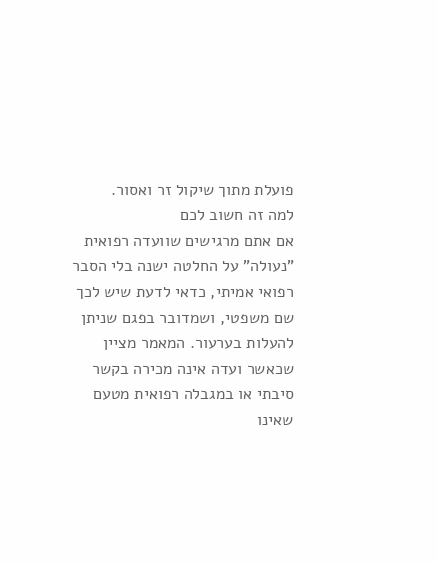פועלת מתוך שיקול זר ואסור.
למה זה חשוב לכם
אם אתם מרגישים שוועדה רפואית "נעולה" על החלטה ישנה בלי הסבר רפואי אמיתי, כדאי לדעת שיש לכך שם משפטי, ושמדובר בפגם שניתן להעלות בערעור. המאמר מציין שכאשר ועדה אינה מכירה בקשר סיבתי או במגבלה רפואית מטעם שאינו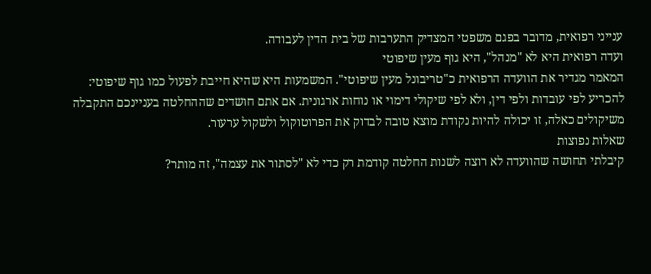ענייני רפואית, מדובר בפגם משפטי המצדיק התערבות של בית הדין לעבודה.
ועדה רפואית היא לא "מנהל", היא גוף מעין שיפוטי
המאמר מגדיר את הוועדה הרפואית כ"טריבונל מעין שיפוטי". המשמעות היא שהיא חייבת לפעול כמו גוף שיפוטי: להכריע לפי עובדות ולפי דין, ולא לפי שיקולי דימוי או נוחות ארגונית. אם אתם חושדים שההחלטה בעניינכם התקבלה משיקולים כאלה, זו יכולה להיות נקודת מוצא טובה לבדוק את הפרוטוקול ולשקול ערעור.
שאלות נפוצות
קיבלתי תחושה שהוועדה לא רוצה לשנות החלטה קודמת רק כדי לא "לסתור את עצמה", זה מותר?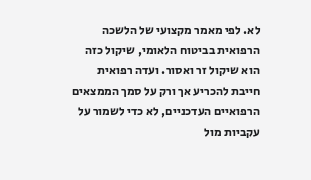לא. לפי מאמר מקצועי של הלשכה הרפואית בביטוח הלאומי, שיקול כזה הוא שיקול זר ואסור. ועדה רפואית חייבת להכריע אך ורק על סמך הממצאים הרפואיים העדכניים, לא כדי לשמור על עקביות מול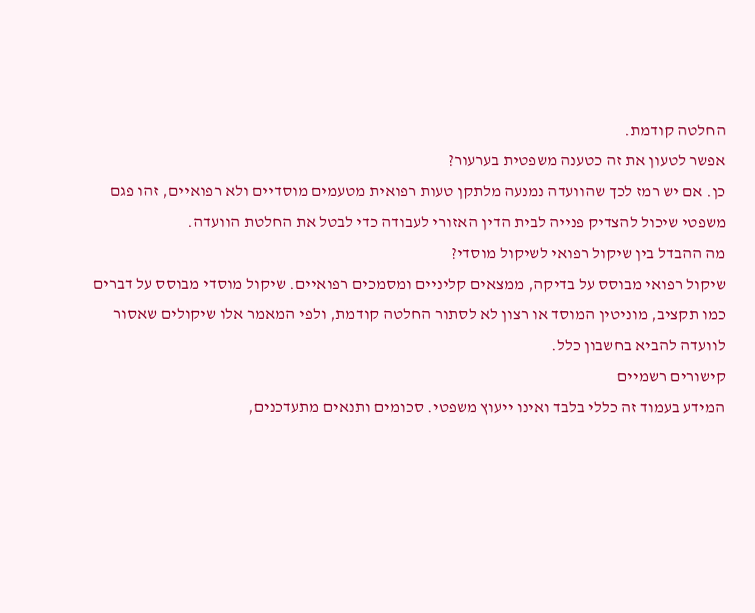החלטה קודמת.
אפשר לטעון את זה כטענה משפטית בערעור?
כן. אם יש רמז לכך שהוועדה נמנעה מלתקן טעות רפואית מטעמים מוסדיים ולא רפואיים, זהו פגם משפטי שיכול להצדיק פנייה לבית הדין האזורי לעבודה כדי לבטל את החלטת הוועדה.
מה ההבדל בין שיקול רפואי לשיקול מוסדי?
שיקול רפואי מבוסס על בדיקה, ממצאים קליניים ומסמכים רפואיים. שיקול מוסדי מבוסס על דברים כמו תקציב, מוניטין המוסד או רצון לא לסתור החלטה קודמת, ולפי המאמר אלו שיקולים שאסור לוועדה להביא בחשבון כלל.
קישורים רשמיים
המידע בעמוד זה כללי בלבד ואינו ייעוץ משפטי. סכומים ותנאים מתעדכנים,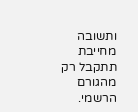ותשובה מחייבת תתקבל רק מהגורם הרשמי.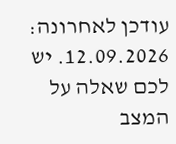עודכן לאחרונה: 12.09.2026. יש לכם שאלה על המצב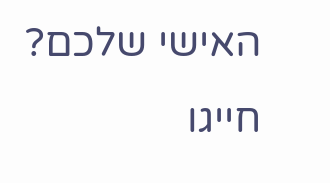האישי שלכם? חייגו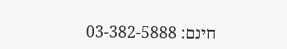חינם: 03-382-5888